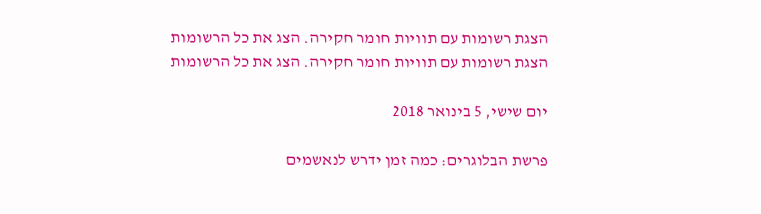הצגת רשומות עם תוויות חומר חקירה. הצג את כל הרשומות
הצגת רשומות עם תוויות חומר חקירה. הצג את כל הרשומות

יום שישי, 5 בינואר 2018

פרשת הבלוגרים: כמה זמן ידרש לנאשמים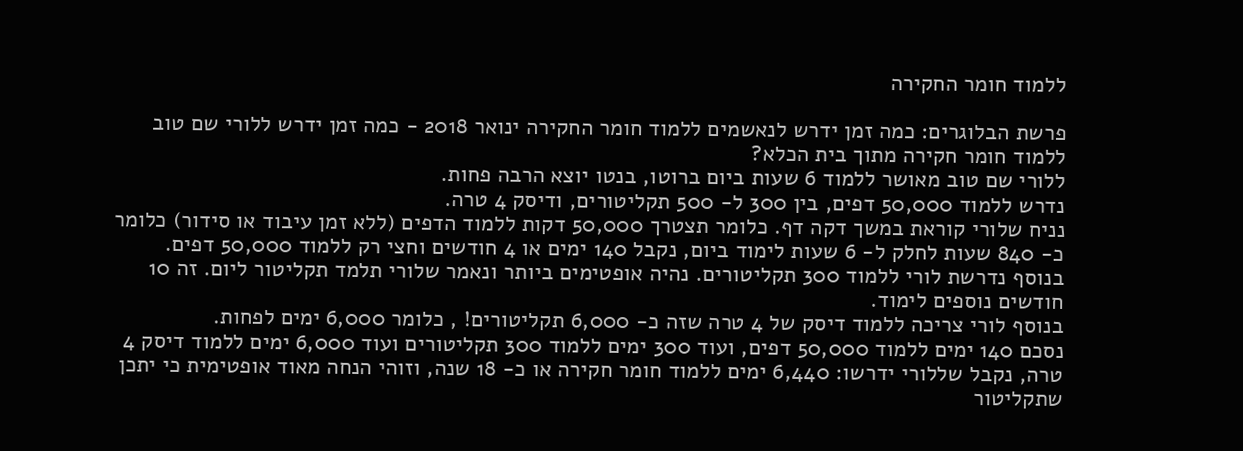ללמוד חומר החקירה

פרשת הבלוגרים: כמה זמן ידרש לנאשמים ללמוד חומר החקירה ינואר 2018 - כמה זמן ידרש ללורי שם טוב ללמוד חומר חקירה מתוך בית הכלא?
ללורי שם טוב מאושר ללמוד 6 שעות ביום ברוטו, בנטו יוצא הרבה פחות.
נדרש ללמוד 50,000 דפים, בין 300 ל- 500 תקליטורים, ודיסק 4 טרה.
נניח שלורי קוראת במשך דקה דף. כלומר תצטרך 50,000 דקות ללמוד הדפים (ללא זמן עיבוד או סידור) כלומר כ- 840 שעות לחלק ל- 6 שעות לימוד ביום, נקבל 140 ימים או 4 חודשים וחצי רק ללמוד 50,000 דפים.
בנוסף נדרשת לורי ללמוד 300 תקליטורים. נהיה אופטימים ביותר ונאמר שלורי תלמד תקליטור ליום. זה 10 חודשים נוספים לימוד.
בנוסף לורי צריכה ללמוד דיסק של 4 טרה שזה כ- 6,000 תקליטורים! , כלומר 6,000 ימים לפחות.
נסכם 140 ימים ללמוד 50,000 דפים, ועוד 300 ימים ללמוד 300 תקליטורים ועוד 6,000 ימים ללמוד דיסק 4 טרה, נקבל שללורי ידרשו: 6,440 ימים ללמוד חומר חקירה או כ- 18 שנה, וזוהי הנחה מאוד אופטימית כי יתכן שתקליטור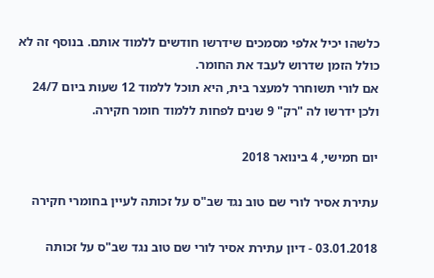כלשהו יכיל אלפי מסמכים שידרשו חודשים ללמוד אותם. בנוסף זה לא כולל הזמן שדרוש לעבד את החומר.
אם לורי תשוחרר למעצר בית, היא תוכל ללמוד 12 שעות ביום 24/7 ולכן ידרשו לה "רק" 9 שנים לפחות ללמוד חומר חקירה.

יום חמישי, 4 בינואר 2018

עתירת אסיר לורי שם טוב נגד שב"ס על זכותה לעיין בחומרי חקירה

03.01.2018 - דיון עתירת אסיר לורי שם טוב נגד שב"ס על זכותה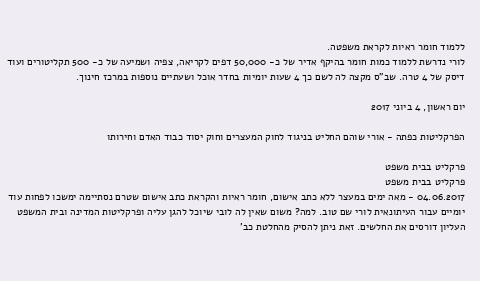ללמוד חומר ראיות לקראת משפטה.
לורי נדרשת ללמוד כמות חומר בהיקף אדיר של כ- 50,000 דפים לקריאה, צפיה ושמיעה של כ- 500 תקליטורים ועוד דיסק של 4 טרה. שב"ס מקצה לה לשם כך 4 שעות יומיות בחדר אוכל ושעתיים נוספות במרכז חינוך.

יום ראשון, 4 ביוני 2017

הפרקליטות כפתה - אורי שוהם החליט בניגוד לחוק המעצרים וחוק יסוד כבוד האדם וחירותו

פרקליט בבית משפט
פרקליט בבית משפט
04.06.2017 - מאה ימים במעצר ללא כתב אישום, חומר ראיות והקראת כתב אישום שטרם נסתיימה ימשכו לפחות עוד יומיים עבור העיתונאית לורי שם טוב. למה? משום שאין לה לובי שיוכל להגן עליה ופרקליטות המדינה ובית המשפט העליון דורסים את החלשים. זאת ניתן להסיק מהחלטת כב'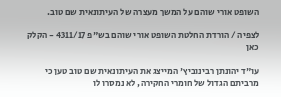השופט אורי שוהם על המשך מעצרה של העיתונאית שם טוב.

לצפיה / הורדת החלטת השופט אורי שוהם בש"פ 4311/17 - הקלק כאן

עו"ד יהונתן רבינוביץ' המייצג את העיתונאית שם טוב טען כי מרביתם הגדול של חומרי החקירה, לא נמסרו לו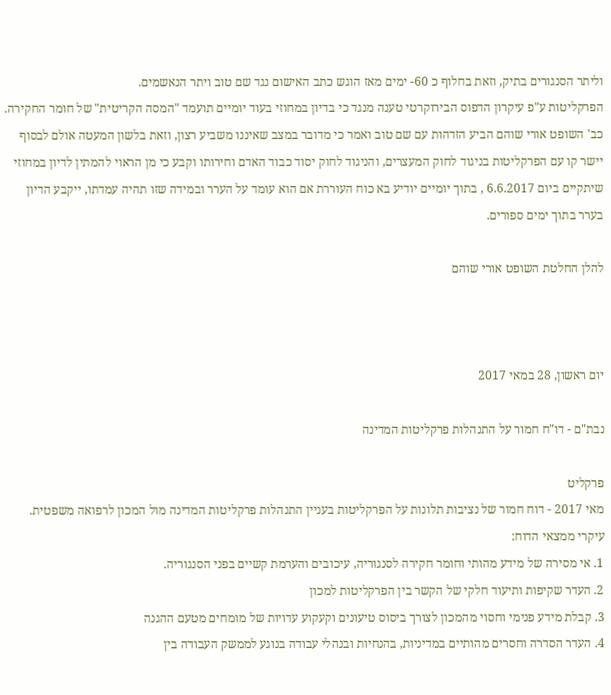וליתר הסנגורים בתיק, וזאת בחלוף כ 60- ימים מאז הוגש כתב האישום נגד שם טוב ויתר הנאשמים.
הפרקליטות ע"פ עיקרון הדפוס הבירוקרטי טענה מנגד כי בדיון במחוזי בעוד יומיים תועמד "המסה הקריטית" של חומר החקירה.
כב' השופט אורי שוהם הביע הזדהות עם שם טוב ואמר כי מדובר במצב שאיננו משביע רצון, וזאת בלשון המעטה אולם לבסוף יישר קו עם הפרקליטות בניגוד לחוק המעצרים, והניגוד לחוק יסוד כבוד האדם וחירותו וקבע כי מן הראוי להמתין לדיון במחוזי שיתקיים ביום 6.6.2017 , בתוך יומיים יודיע בא כוח העוררת אם הוא עומד על הערר ובמידה שזו תהיה עמדתו, ייקבע הדיון בערר בתוך ימים ספורים.

להלן החלטת השופט אורי שוהם



יום ראשון, 28 במאי 2017

נבת"ם - דו"ח חמור על התנהלות פרקליטות המדינה

פרקליט
מאי 2017 - דוח חמור של נציבות תלונות על הפרקליטות בעניין התנהלות פרקליטות המדינה מול המכון לרפואה משפטית. עיקרי ממצאי הדוח:
1. אי מסירה של מידע מהותי וחומר חקירה לסנגוריה, עיכובים והערמת קשיים בפני הסנגוריה.
2. העדר שקיפות ותיעוד חלקי של הקשר בין הפרקליטות למכון
3. קבלת מידע פנימי וחסוי מהמכון לצורך ביסוס טיעונים וקעקוע עדויות של מומחים מטעם ההגנה
4. העדר הסדרה וחסרים מהותיים במדיניות, בהנחיות ובנהלי עבודה בנוגע לממשק העבודה בין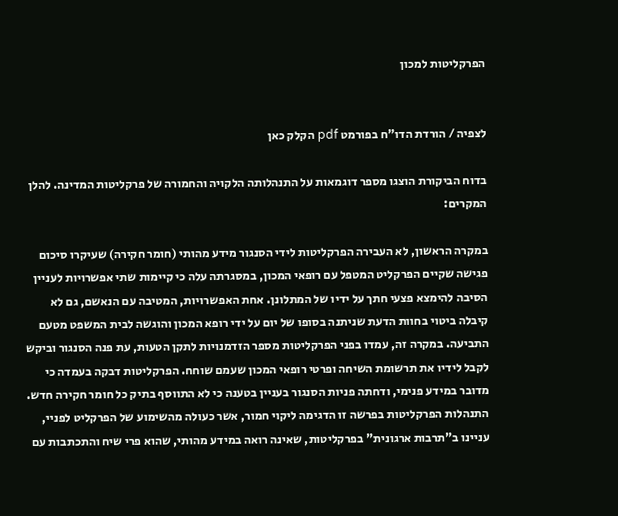הפרקליטות למכון


לצפיה / הורדת הדו"ח בפורמט pdf הקלק כאן

בדוח הביקורת הוצגו מספר דוגמאות על התנהלותה הלקויה והחמורה של פרקליטות המדינה. להלן המקרים:

במקרה הראשון, לא העבירה הפרקליטות לידי הסנגור מידע מהותי (חומר חקירה) שעיקרו סיכום פגישה שקיים הפרקליט המטפל עם רופאי המכון, במסגרתה עלה כי קיימות שתי אפשרויות לעניין הסיבה להימצא פצעי חתך על ידיו של המתלונן. אחת האפשרויות, המטיבה עם הנאשם, גם לא קיבלה ביטוי בחוות הדעת שניתנה בסופו של יום על ידי רופא המכון והוגשה לבית המשפט מטעם התביעה. במקרה זה, עמדו בפני הפרקליטות מספר הזדמנויות לתקן הטעות, עת פנה הסנגור וביקש לקבל לידיו את תרשומת השיחה ופרטי רופאי המכון שעמם שוחח. הפרקליטות דבקה בעמדה כי מדובר במידע פנימי, ודחתה פניות הסנגור בעניין בטענה כי לא התווסף בתיק כל חומר חקירה חדש. התנהלות הפרקליטות בפרשה זו הדגימה ליקוי חמור, אשר כעולה מהשימוע של הפרקליט לפניי, עניינו ב"תרבות ארגונית" בפרקליטות, שאינה רואה במידע מהותי, שהוא פרי שיח והתכתבות עם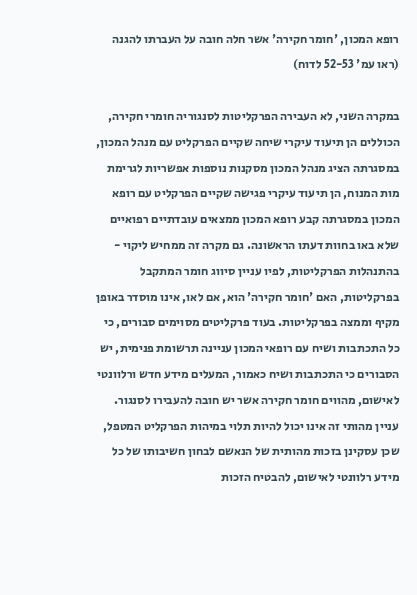רופא המכון, 'חומר חקירה' אשר חלה חובה על העברתו להגנה (ראו עמ' 52-53 לדוח)

במקרה השני, לא העבירה הפרקליטות לסנגוריה חומרי חקירה, הכוללים הן תיעוד עיקרי שיחה שקיים הפרקליט עם מנהל המכון, במסגרתה הציג מנהל המכון מסקנות נוספות אפשריות לגרימת מות המנוח, הן תיעוד עיקרי פגישה שקיים הפרקליט עם רופא המכון במסגרתה קבע רופא המכון ממצאים עובדתיים רפואיים שלא באו בחוות דעתו הראשונה. גם מקרה זה ממחיש ליקוי - בהתנהלות הפרקליטות, לפיו עניין סיווג חומר המתקבל בפרקליטות, האם 'חומר חקירה' הוא, אם לאו, אינו מוסדר באופן מקיף וממצה בפרקליטות. בעוד פרקליטים מסוימים סבורים, כי כל התכתבות ושיח עם רופאי המכון עניינה תרשומת פנימית, יש הסבורים כי התכתבות ושיח כאמור, המעלים מידע חדש ורלוונטי לאישום, מהווים חומר חקירה אשר יש חובה להעבירו לסנגור. עניין מהותי זה אינו יכול להיות תלוי במיהות הפרקליט המטפל, שכן עסקינן בזכות מהותית של הנאשם לבחון חשיבותו של כל מידע רלוונטי לאישום, להבטיח הזכות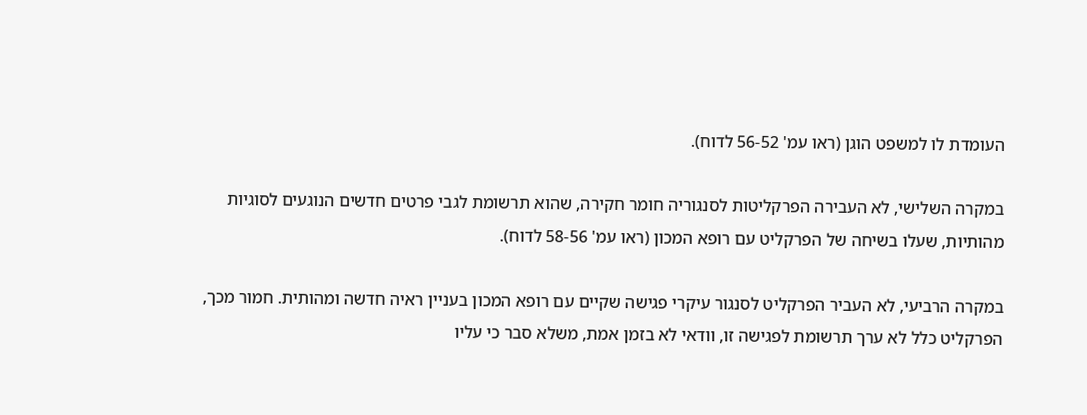העומדת לו למשפט הוגן (ראו עמ' 56-52 לדוח).

במקרה השלישי, לא העבירה הפרקליטות לסנגוריה חומר חקירה, שהוא תרשומת לגבי פרטים חדשים הנוגעים לסוגיות מהותיות, שעלו בשיחה של הפרקליט עם רופא המכון (ראו עמ' 58-56 לדוח).

במקרה הרביעי, לא העביר הפרקליט לסנגור עיקרי פגישה שקיים עם רופא המכון בעניין ראיה חדשה ומהותית. חמור מכך, הפרקליט כלל לא ערך תרשומת לפגישה זו, וודאי לא בזמן אמת, משלא סבר כי עליו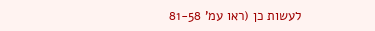לעשות כן (ראו עמ' 81-58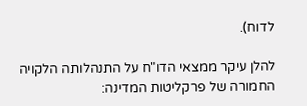לדוח).

להלן עיקר ממצאי הדו"ח על התנהלותה הלקויה החמורה של פרקליטות המדינה: